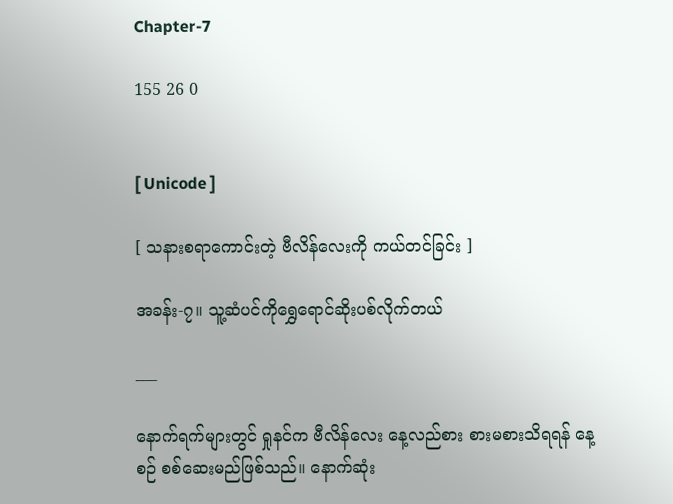Chapter-7

155 26 0


[ Unicode ]

[ သနားစရာကောင်းတဲ့ ဗီလိန်လေးကို ကယ်တင်ခြင်း ]

အခန်း-၇။ သူ့ဆံပင်ကိုရွှေရောင်ဆိုးပစ်လိုက်တယ်

___

နောက်ရက်များတွင် ရှုနင်က ဗီလိန်လေး နေ့လည်စား စားမစားသိရရန် နေ့စဉ် စစ်ဆေးမည်ဖြစ်သည်။ နောက်ဆုံး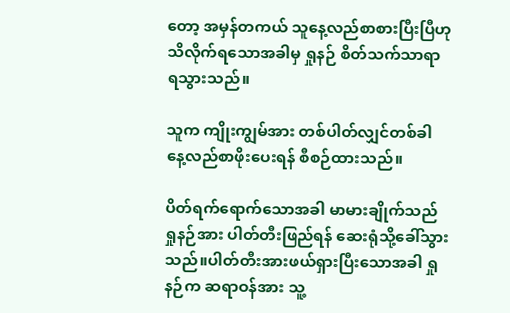တော့ အမှန်တကယ် သူနေ့လည်စာစားပြီးပြီဟု သိလိုက်ရသောအခါမှ ရှုနဉ် စိတ်သက်သာရာ ရသွားသည်။

သူက ကျိုးကျွမ်အား တစ်ပါတ်လျှင်တစ်ခါ နေ့လည်စာဖိုးပေးရန် စီစဉ်ထားသည်။

ပိတ်ရက်ရောက်သောအခါ မာမားချိုက်သည် ရှုနဉ်အား ပါတ်တီးဖြည်ရန် ဆေးရုံသို့ခေါ်သွားသည်။ပါတ်တီးအားဖယ်ရှားပြီးသောအခါ ရှုနဉ်က ဆရာဝန်အား သူ့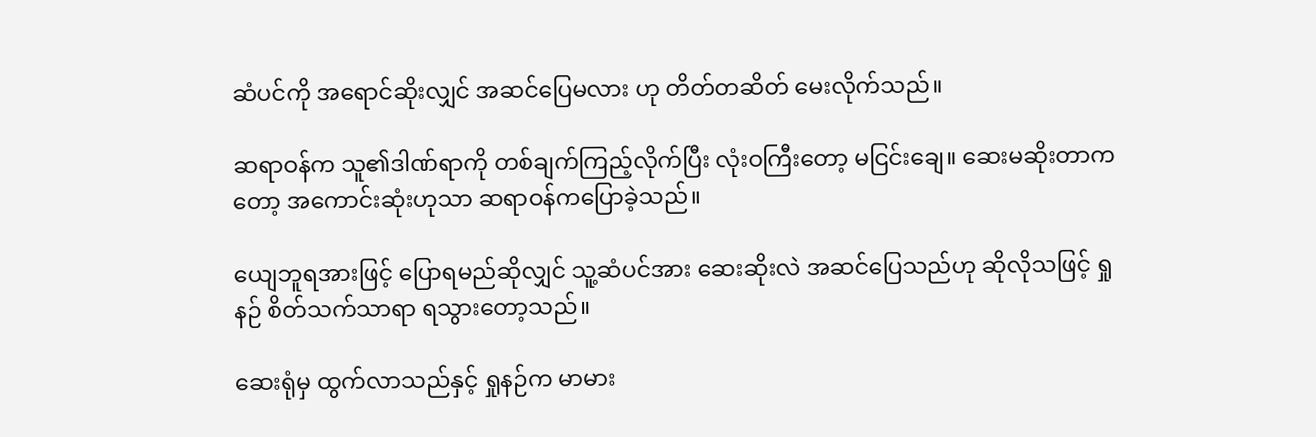ဆံပင်ကို အရောင်ဆိုးလျှင် အဆင်ပြေမလား ဟု တိတ်တဆိတ် မေးလိုက်သည်။

ဆရာဝန်က သူ၏ဒါဏ်ရာကို တစ်ချက်ကြည့်လိုက်ပြီး လုံးဝကြီးတော့ မငြင်းချေ။ ဆေးမဆိုးတာကတော့ အကောင်းဆုံးဟုသာ ဆရာဝန်ကပြောခဲ့သည်။

ယျေဘူရအားဖြင့် ပြောရမည်ဆိုလျှင် သူ့ဆံပင်အား ဆေးဆိုးလဲ အဆင်ပြေသည်ဟု ဆိုလိုသဖြင့် ရှုနဉ် စိတ်သက်သာရာ ရသွားတော့သည်။

ဆေးရုံမှ ထွက်လာသည်နှင့် ရှုနဉ်က မာမား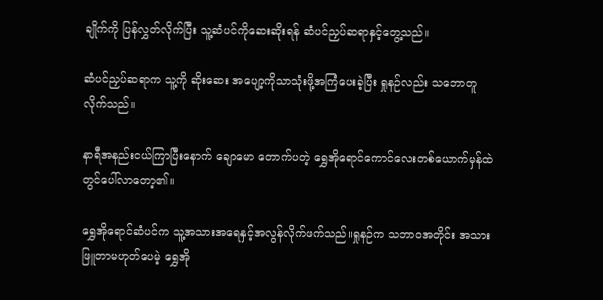ချိုက်ကို ပြန်လွှတ်လိုက်ပြီး သူ့ဆံပင်ကိုဆေးဆိုးရန် ဆံပင်ညှပ်ဆရာနှင့်တွေ့သည်။

ဆံပင်ညှပ်ဆရာက သူ့ကို ဆိုးဆေး အပျော့ကိုသာသုံးဖို့အကြံပေးခဲ့ပြီး ရှုနဉ်လည်း သဘောတူလိုက်သည်။

နာရီအနည်းငယ်ကြာပြီးနောက် ချောမော တောက်ပတဲ့ ရွှေအိုရောင်ကောင်လေးတစ်ယောက်မှန်ထဲတွင်ပေါ်လာတော့၏။

ရွှေအိုရောင်ဆံပင်က သူ့အသားအရေနှင့်အလွန်လိုက်ဖက်သည်။ရှုနဉ်က သဘာဝအတိုင်း အသားဖြူတာမဟုတ်ပေမဲ့ ရွှေအို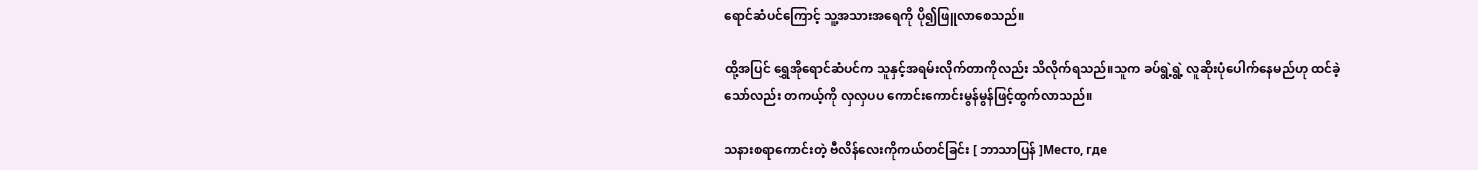ရောင်ဆံပင်ကြောင့် သူ့အသားအရေကို ပို၍ဖြူလာစေသည်။

ထို့အပြင် ရွှေအိုရောင်ဆံပင်က သူနှင့်အရမ်းလိုက်တာကိုလည်း သိလိုက်ရသည်။သူက ခပ်ရွဲ့ရွဲ့ လူဆိုးပုံပေါက်နေမည်ဟု ထင်ခဲ့သော်လည်း တကယ့်ကို လှလှပပ ကောင်းကောင်းမွန်မွန်ဖြင့်ထွက်လာသည်။

သနားစရာကောင်းတဲ့ ဗီလိန်လေးကိုကယ်တင်ခြင်း [ ဘာသာပြန် ]Место, где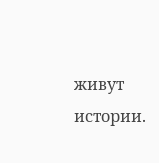живут истории.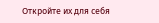Откройте их для себя